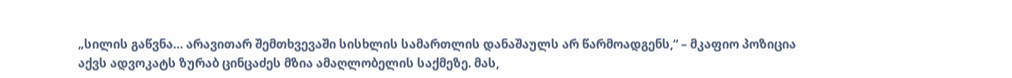„სილის გაწვნა… არავითარ შემთხვევაში სისხლის სამართლის დანაშაულს არ წარმოადგენს,“ – მკაფიო პოზიცია აქვს ადვოკატს ზურაბ ცინცაძეს მზია ამაღლობელის საქმეზე. მას,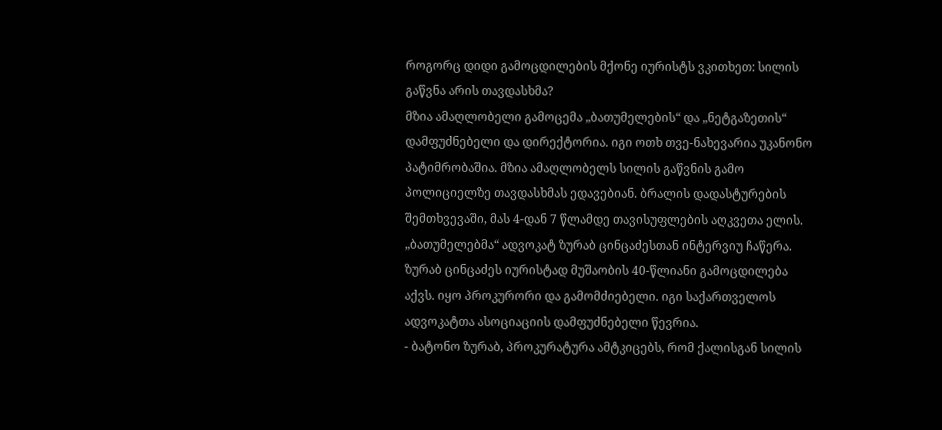როგორც დიდი გამოცდილების მქონე იურისტს ვკითხეთ: სილის გაწვნა არის თავდასხმა?
მზია ამაღლობელი გამოცემა „ბათუმელების“ და „ნეტგაზეთის“ დამფუძნებელი და დირექტორია. იგი ოთხ თვე-ნახევარია უკანონო პატიმრობაშია. მზია ამაღლობელს სილის გაწვნის გამო პოლიციელზე თავდასხმას ედავებიან. ბრალის დადასტურების შემთხვევაში, მას 4-დან 7 წლამდე თავისუფლების აღკვეთა ელის.
„ბათუმელებმა“ ადვოკატ ზურაბ ცინცაძესთან ინტერვიუ ჩაწერა. ზურაბ ცინცაძეს იურისტად მუშაობის 40-წლიანი გამოცდილება აქვს. იყო პროკურორი და გამომძიებელი. იგი საქართველოს ადვოკატთა ასოციაციის დამფუძნებელი წევრია.
- ბატონო ზურაბ, პროკურატურა ამტკიცებს, რომ ქალისგან სილის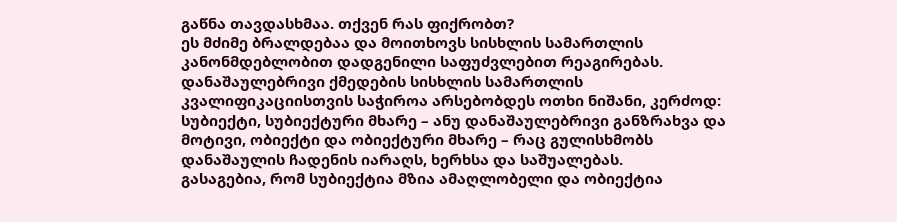გაწნა თავდასხმაა. თქვენ რას ფიქრობთ?
ეს მძიმე ბრალდებაა და მოითხოვს სისხლის სამართლის კანონმდებლობით დადგენილი საფუძვლებით რეაგირებას. დანაშაულებრივი ქმედების სისხლის სამართლის კვალიფიკაციისთვის საჭიროა არსებობდეს ოთხი ნიშანი, კერძოდ: სუბიექტი, სუბიექტური მხარე – ანუ დანაშაულებრივი განზრახვა და მოტივი, ობიექტი და ობიექტური მხარე – რაც გულისხმობს დანაშაულის ჩადენის იარაღს, ხერხსა და საშუალებას.
გასაგებია, რომ სუბიექტია მზია ამაღლობელი და ობიექტია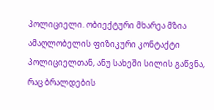პოლიციელი. ობიექტური მხარეა მზია ამაღლობელის ფიზიკური კონტაქტი პოლიციელთან, ანუ სახეში სილის გაწვნა, რაც ბრალდების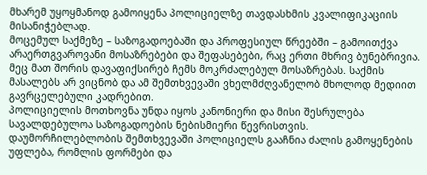მხარემ უყოყმანოდ გამოიყენა პოლიციელზე თავდასხმის კვალიფიკაციის მისანიჭებლად.
მოცემულ საქმეზე – საზოგადოებაში და პროფესიულ წრეებში – გამოითქვა არაერთგვაროვანი მოსაზრებები და შეფასებები, რაც ერთი მხრივ ბუნებრივია. მეც მათ შორის დავაფიქსირებ ჩემს მოკრძალებულ მოსაზრებას. საქმის მასალებს არ ვიცნობ და ამ შემთხვევაში ვხელმძღვანელობ მხოლოდ მედიით გავრცელებული კადრებით.
პოლიციელის მოთხოვნა უნდა იყოს კანონიერი და მისი შესრულება სავალდებულოა საზოგადოების ნებისმიერი წევრისთვის. დაუმორჩილებლობის შემთხვევაში პოლიციელს გააჩნია ძალის გამოყენების უფლება, რომლის ფორმები და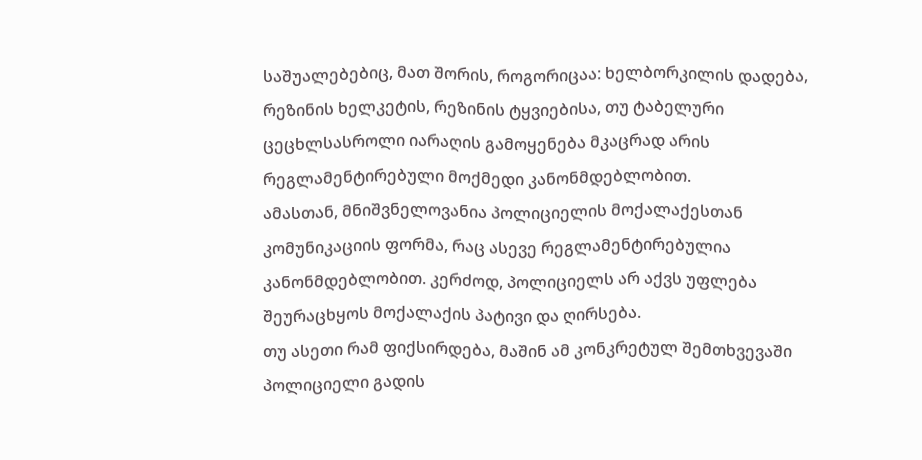საშუალებებიც, მათ შორის, როგორიცაა: ხელბორკილის დადება, რეზინის ხელკეტის, რეზინის ტყვიებისა, თუ ტაბელური ცეცხლსასროლი იარაღის გამოყენება მკაცრად არის რეგლამენტირებული მოქმედი კანონმდებლობით.
ამასთან, მნიშვნელოვანია პოლიციელის მოქალაქესთან კომუნიკაციის ფორმა, რაც ასევე რეგლამენტირებულია კანონმდებლობით. კერძოდ, პოლიციელს არ აქვს უფლება შეურაცხყოს მოქალაქის პატივი და ღირსება.
თუ ასეთი რამ ფიქსირდება, მაშინ ამ კონკრეტულ შემთხვევაში პოლიციელი გადის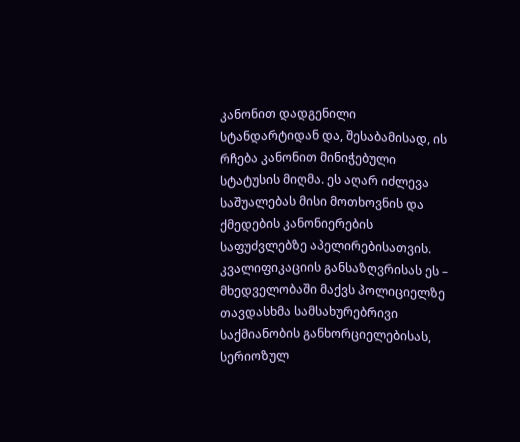კანონით დადგენილი სტანდარტიდან და, შესაბამისად, ის რჩება კანონით მინიჭებული სტატუსის მიღმა. ეს აღარ იძლევა საშუალებას მისი მოთხოვნის და ქმედების კანონიერების საფუძვლებზე აპელირებისათვის.
კვალიფიკაციის განსაზღვრისას ეს – მხედველობაში მაქვს პოლიციელზე თავდასხმა სამსახურებრივი საქმიანობის განხორციელებისას, სერიოზულ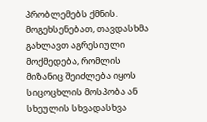პრობლემებს ქმნის.
მოგეხსენებათ, თავდასხმა გახლავთ აგრესიული მოქმედება, რომლის მიზანიც შეიძლება იყოს სიცოცხლის მოსპობა ან სხეულის სხვადასხვა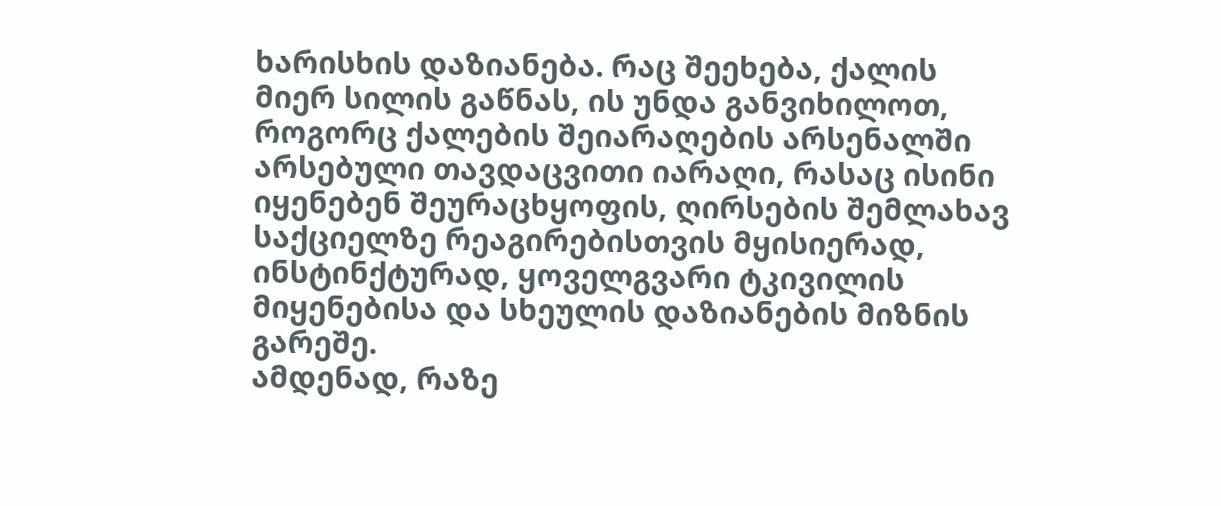ხარისხის დაზიანება. რაც შეეხება, ქალის მიერ სილის გაწნას, ის უნდა განვიხილოთ, როგორც ქალების შეიარაღების არსენალში არსებული თავდაცვითი იარაღი, რასაც ისინი იყენებენ შეურაცხყოფის, ღირსების შემლახავ საქციელზე რეაგირებისთვის მყისიერად, ინსტინქტურად, ყოველგვარი ტკივილის მიყენებისა და სხეულის დაზიანების მიზნის გარეშე.
ამდენად, რაზე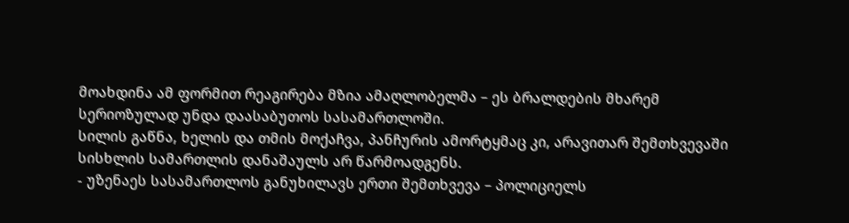მოახდინა ამ ფორმით რეაგირება მზია ამაღლობელმა – ეს ბრალდების მხარემ სერიოზულად უნდა დაასაბუთოს სასამართლოში.
სილის გაწნა, ხელის და თმის მოქაჩვა, პანჩურის ამორტყმაც კი, არავითარ შემთხვევაში სისხლის სამართლის დანაშაულს არ წარმოადგენს.
- უზენაეს სასამართლოს განუხილავს ერთი შემთხვევა – პოლიციელს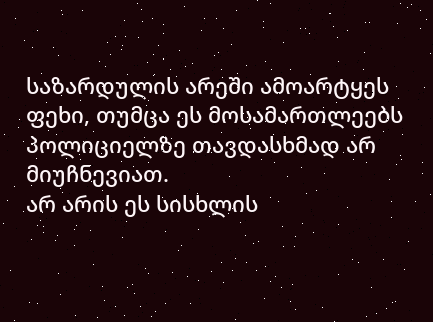საზარდულის არეში ამოარტყეს ფეხი, თუმცა ეს მოსამართლეებს პოლიციელზე თავდასხმად არ მიუჩნევიათ.
არ არის ეს სისხლის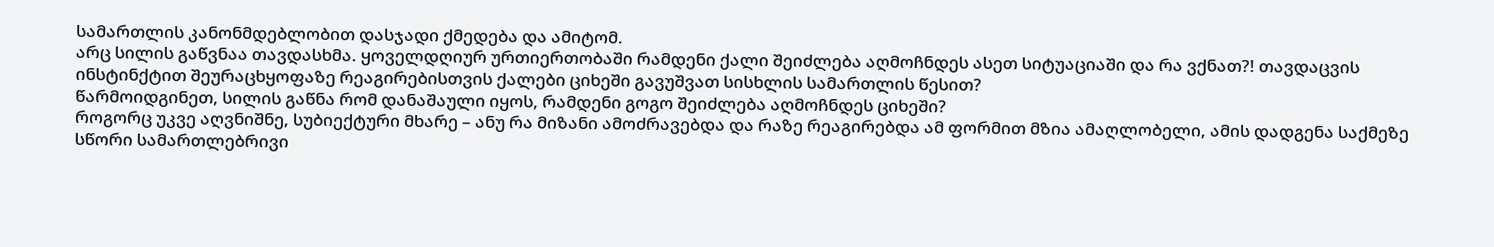სამართლის კანონმდებლობით დასჯადი ქმედება და ამიტომ.
არც სილის გაწვნაა თავდასხმა. ყოველდღიურ ურთიერთობაში რამდენი ქალი შეიძლება აღმოჩნდეს ასეთ სიტუაციაში და რა ვქნათ?! თავდაცვის ინსტინქტით შეურაცხყოფაზე რეაგირებისთვის ქალები ციხეში გავუშვათ სისხლის სამართლის წესით?
წარმოიდგინეთ, სილის გაწნა რომ დანაშაული იყოს, რამდენი გოგო შეიძლება აღმოჩნდეს ციხეში?
როგორც უკვე აღვნიშნე, სუბიექტური მხარე – ანუ რა მიზანი ამოძრავებდა და რაზე რეაგირებდა ამ ფორმით მზია ამაღლობელი, ამის დადგენა საქმეზე სწორი სამართლებრივი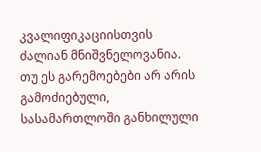კვალიფიკაციისთვის ძალიან მნიშვნელოვანია.
თუ ეს გარემოებები არ არის გამოძიებული, სასამართლოში განხილული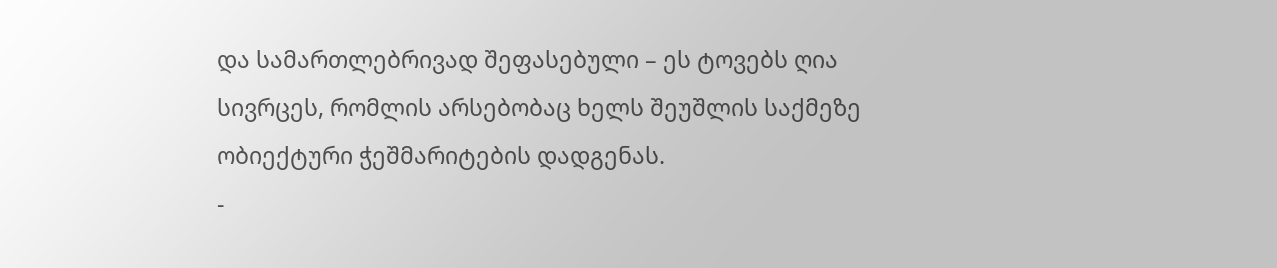და სამართლებრივად შეფასებული – ეს ტოვებს ღია სივრცეს, რომლის არსებობაც ხელს შეუშლის საქმეზე ობიექტური ჭეშმარიტების დადგენას.
-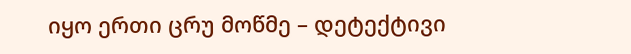იყო ერთი ცრუ მოწმე – დეტექტივი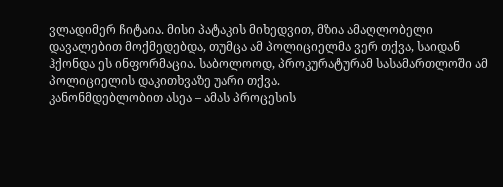ვლადიმერ ჩიტაია. მისი პატაკის მიხედვით, მზია ამაღლობელი დავალებით მოქმედებდა, თუმცა ამ პოლიციელმა ვერ თქვა, საიდან ჰქონდა ეს ინფორმაცია. საბოლოოდ, პროკურატურამ სასამართლოში ამ პოლიციელის დაკითხვაზე უარი თქვა.
კანონმდებლობით ასეა – ამას პროცესის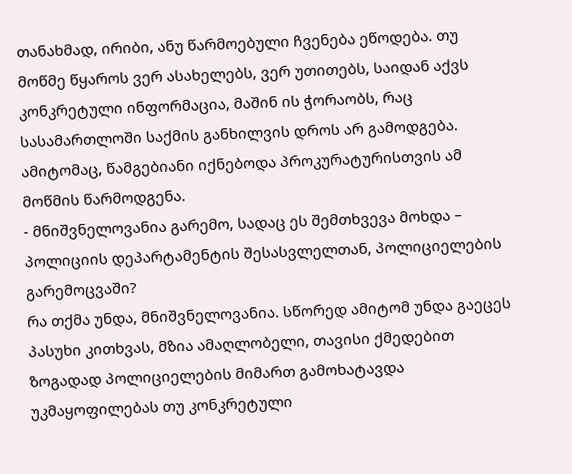თანახმად, ირიბი, ანუ წარმოებული ჩვენება ეწოდება. თუ მოწმე წყაროს ვერ ასახელებს, ვერ უთითებს, საიდან აქვს კონკრეტული ინფორმაცია, მაშინ ის ჭორაობს, რაც სასამართლოში საქმის განხილვის დროს არ გამოდგება.
ამიტომაც, წამგებიანი იქნებოდა პროკურატურისთვის ამ მოწმის წარმოდგენა.
- მნიშვნელოვანია გარემო, სადაც ეს შემთხვევა მოხდა – პოლიციის დეპარტამენტის შესასვლელთან, პოლიციელების გარემოცვაში?
რა თქმა უნდა, მნიშვნელოვანია. სწორედ ამიტომ უნდა გაეცეს პასუხი კითხვას, მზია ამაღლობელი, თავისი ქმედებით ზოგადად პოლიციელების მიმართ გამოხატავდა უკმაყოფილებას თუ კონკრეტული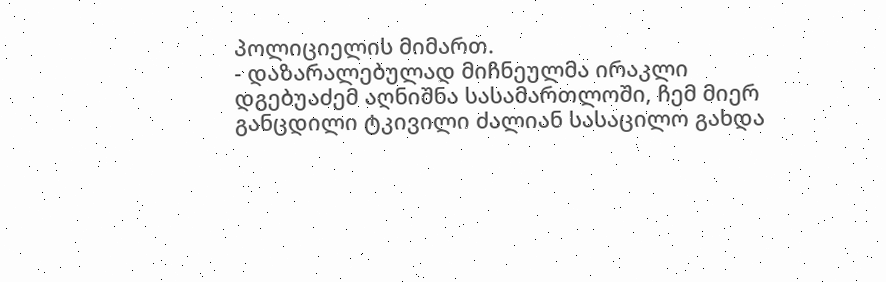პოლიციელის მიმართ.
- დაზარალებულად მიჩნეულმა ირაკლი დგებუაძემ აღნიშნა სასამართლოში, ჩემ მიერ განცდილი ტკივილი ძალიან სასაცილო გახდა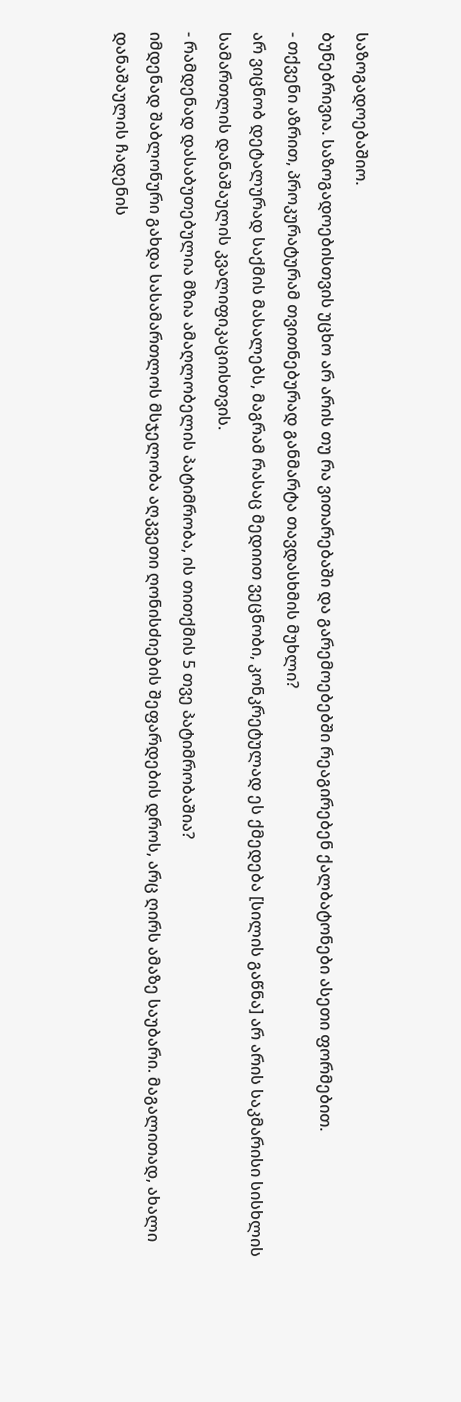საზოგადოებაშიო.
ბუნებრივია. საზოგადოებისთვის უცხო არ არის თუ რა ვითარებაში და გარემოებებში რეაგირებენ ქალბატონები ასეთი ფორმებით.
- თქვენი აზრით, პროკურატურამ თვითნებურად განმარტა თავდასხმის მუხლი?
არ ვიცნობ დეტალურად საქმის მასალებს, მაგრამ რასაც მედიით ვეცნობი, კონკრეტულად ეს ქმედება [სილის გაწნა] არ არის საკმარისი სისხლის სამართლის დანაშაულის კვალიფიკაციისთვის.
- რამდენად დასაბუთებულია მზია ამაღლობელის პატიმრობა, ის თითქმის 5 თვე პატიმრობაშია?
იმდენად შაბლონური გახდა სასამართლოს მსჯელობა აღკვეთი ღონისძიების შეფარდების დროს, არც ღირს ამაზე საუბარი. მაგალითად, ახალი დანაშაულის ჩადენის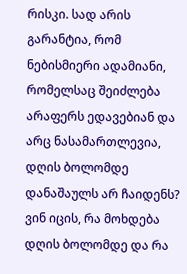რისკი. სად არის გარანტია, რომ ნებისმიერი ადამიანი, რომელსაც შეიძლება არაფერს ედავებიან და არც ნასამართლევია, დღის ბოლომდე დანაშაულს არ ჩაიდენს?
ვინ იცის, რა მოხდება დღის ბოლომდე და რა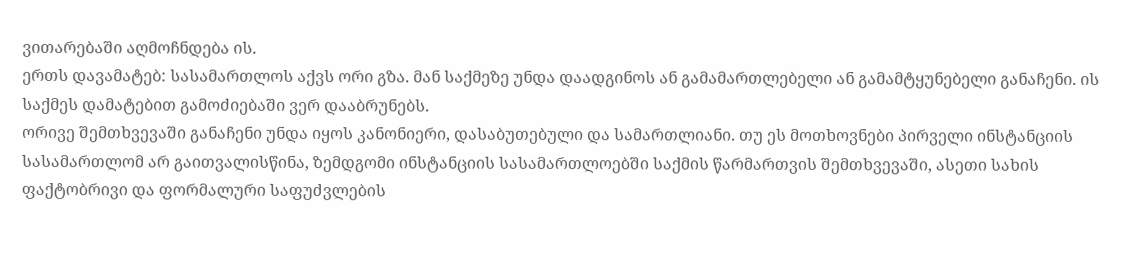ვითარებაში აღმოჩნდება ის.
ერთს დავამატებ: სასამართლოს აქვს ორი გზა. მან საქმეზე უნდა დაადგინოს ან გამამართლებელი ან გამამტყუნებელი განაჩენი. ის საქმეს დამატებით გამოძიებაში ვერ დააბრუნებს.
ორივე შემთხვევაში განაჩენი უნდა იყოს კანონიერი, დასაბუთებული და სამართლიანი. თუ ეს მოთხოვნები პირველი ინსტანციის სასამართლომ არ გაითვალისწინა, ზემდგომი ინსტანციის სასამართლოებში საქმის წარმართვის შემთხვევაში, ასეთი სახის ფაქტობრივი და ფორმალური საფუძვლების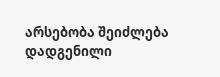არსებობა შეიძლება დადგენილი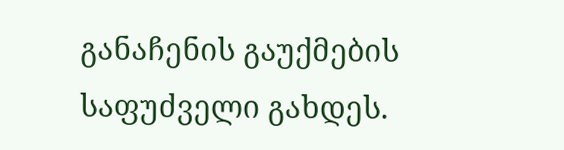განაჩენის გაუქმების საფუძველი გახდეს.